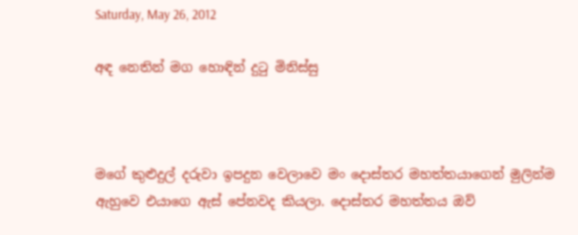Saturday, May 26, 2012

අඳ නෙතින් මග හොඳින් දුටු මිනිස්සු



මගේ කුළුදුල් දරුවා ඉපදුන වෙලාවෙ මං දොස්තර මහත්තයාගෙන් මුලින්ම ඇහුවෙ එයාගෙ ඇස් පේනවද කියලා. දොස්තර මහත්තය ඔව්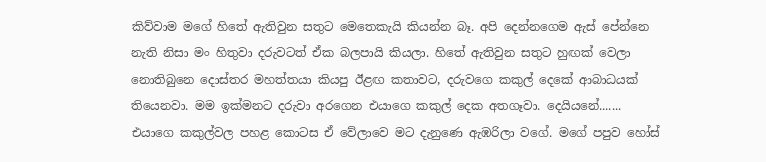කිව්වාම මගේ හිතේ ඇතිවුන සතුට මෙතෙකැයි කියන්න බෑ. අපි දෙන්නගෙම ඇස් පේන්නෙ නැති නිසා මං හිතුවා දරුවටත් ඒක බලපායි කියලා. හිතේ ඇතිවුන සතුට හුඟක් වෙලා නොතිබුනෙ දොස්තර මහත්තයා කියපු ඊළඟ කතාවට, දරුවගෙ කකුල් දෙකේ ආබාධයක් තියෙනවා. මම ඉක්මනට දරුවා අරගෙන එයාගෙ කකුල් දෙක අතගෑවා. දෙයියනේ....... එයාගෙ කකුල්වල පහළ කොටස ඒ වේලාවෙ මට දැනුණෙ ඇඹරිලා වගේ. මගේ පපුව හෝස්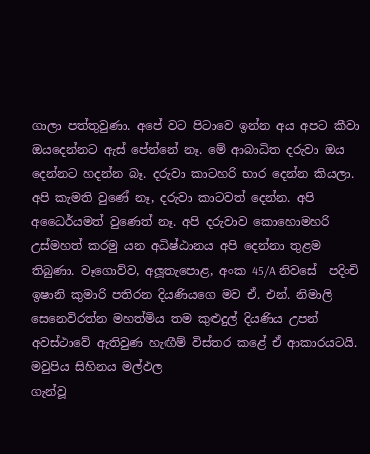ගාලා පත්තුවුණා. අපේ වට පිටාවෙ ඉන්න අය අපට කීවා ඔයදෙන්නට ඇස් පේන්නේ නෑ. මේ ආබාධිත දරුවා ඔය දෙන්නට හදන්න බෑ. දරුවා කාටහරි භාර දෙන්න කියලා. අපි කැමති වුණේ නෑ, දරුවා කාටවත් දෙන්න. අපි අධෛර්යමත් වුණෙත් නෑ. අපි දරුවාව කොහොමහරි උස්මහත් කරමු යන අධිෂ්ඨානය අපි දෙන්නා තුළම තිබුණා. වෑගොව්ව, අලූතැපොළ, අංක 45/A නිවසේ  පදිංචි ඉෂානි කුමාරි පතිරන දියණියගෙ මව ඒ. එන්. නිමාලි සෙනෙවිරත්න මහත්මිය තම කුළුදුල් දියණිය උපන් අවස්ථාවේ ඇතිවුණ හැඟීම් විස්තර කළේ ඒ ආකාරයටයි.
මවුපිය සිහිනය මල්ඵල
ගැන්වූ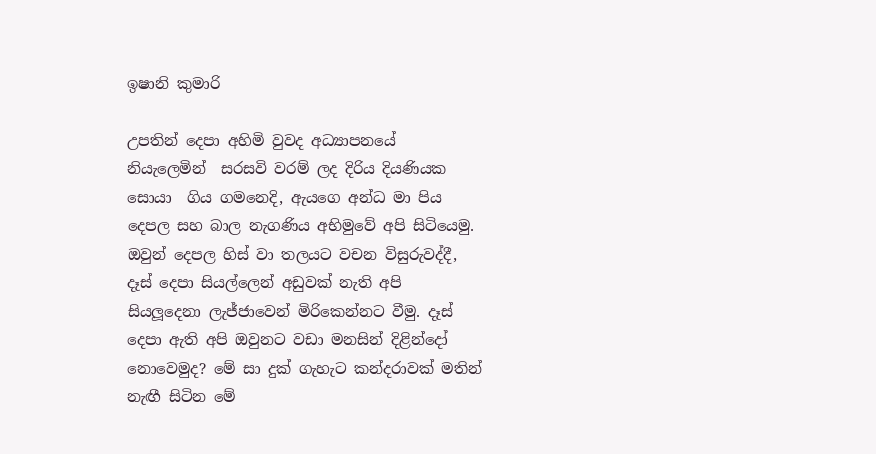ඉෂානි කුමාරි

උපතින් දෙපා අහිමි වුවද අධ්‍යාපනයේ නියැලෙමින්  සරසවි වරම් ලද දිරිය දියණියක සොයා  ගිය ගමනෙදි, ඇයගෙ අන්ධ මා පිය දෙපල සහ බාල නැගණිය අභිමුවේ අපි සිටියෙමු. ඔවුන් දෙපල හිස් වා තලයට වචන විසුරුවද්දී, දෑස් දෙපා සියල්ලෙන් අඩුවක් නැති අපි සියලූදෙනා ලැජ්ජාවෙන් මිරිකෙන්නට වීමු. දෑස් දෙපා ඇති අපි ඔවුනට වඩා මනසින් දිළින්දෝ නොවෙමුද? මේ සා දුක් ගැහැට කන්දරාවක් මතින් නැඟී සිටින මේ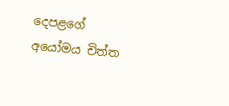දෙපළගේ අයෝමය චිත්ත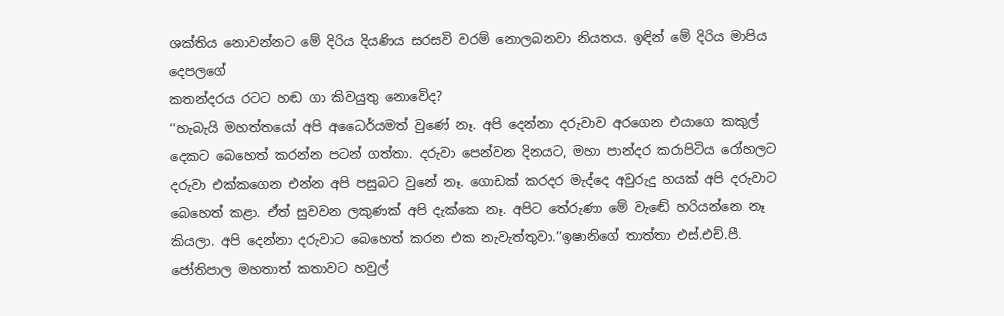ශක්තිය නොවන්නට මේ දිරිය දියණිය සරසවි වරම් නොලබනවා නියතය. ඉඳින් මේ දිරිය මාපිය දෙපලගේ
කතන්දරය රටට හඬ ගා කිවයුතු නොවේද?
‘‘හැබැයි මහත්තයෝ අපි අධෛර්යමත් වුණේ නෑ. අපි දෙන්නා දරුවාව අරගෙන එයාගෙ කකුල් දෙකට බෙහෙත් කරන්න පටන් ගත්තා. දරුවා පෙන්වන දිනයට, මහා පාන්දර කරාපිටිය රෝහලට දරුවා එක්කගෙන එන්න අපි පසුබට වුනේ නෑ. ගොඩක් කරදර මැද්දෙ අවුරුදු හයක් අපි දරුවාට බෙහෙත් කළා. ඒත් සුවවන ලකුණක් අපි දැක්කෙ නෑ. අපිට තේරුණා මේ වැඬේ හරියන්නෙ නෑ කියලා. අපි දෙන්නා දරුවාට බෙහෙත් කරන එක නැවැත්තුවා.’’ඉෂානිගේ තාත්තා එස්.එච්.පී. ජෝතිපාල මහතාත් කතාවට හවුල්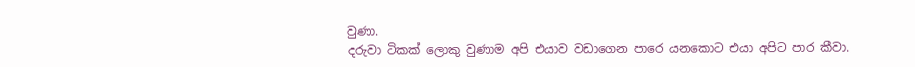වුණා.
දරුවා ටිකක් ලොකු වුණාම අපි එයාව වඩාගෙන පාරෙ යනකොට එයා අපිට පාර කීවා.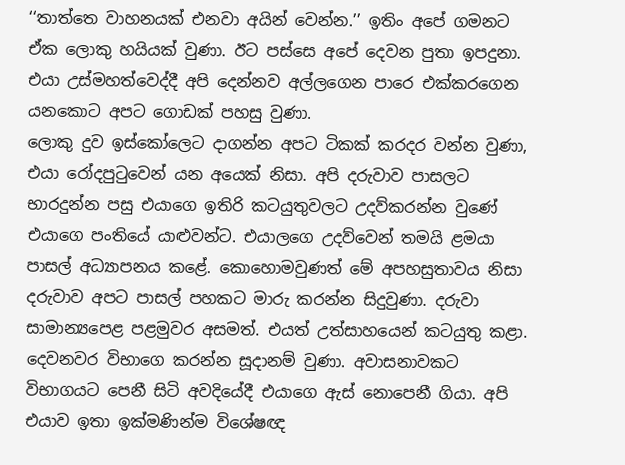‘‘තාත්තෙ වාහනයක් එනවා අයින් වෙන්න.’’ ඉතිං අපේ ගමනට ඒක ලොකු හයියක් වුණා. ඊට පස්සෙ අපේ දෙවන පුතා ඉපදුනා.  එයා උස්මහත්වෙද්දී අපි දෙන්නව අල්ලගෙන පාරෙ එක්කරගෙන යනකොට අපට ගොඩක් පහසු වුණා.
ලොකු දුව ඉස්කෝලෙට දාගන්න අපට ටිකක් කරදර වන්න වුණා, එයා රෝදපුටුවෙන් යන අයෙක් නිසා. අපි දරුවාව පාසලට භාරදුන්න පසු එයාගෙ ඉතිරි කටයුතුවලට උදව්කරන්න වුණේ එයාගෙ පංතියේ යාළුවන්ට. එයාලගෙ උදව්වෙන් තමයි ළමයා පාසල් අධ්‍යාපනය කළේ. කොහොමවුණත් මේ අපහසුතාවය නිසා දරුවාව අපට පාසල් පහකට මාරු කරන්න සිදුවුණා. දරුවා සාමාන්‍යපෙළ පළමුවර අසමත්. එයත් උත්සාහයෙන් කටයුතු කළා. දෙවනවර විභාගෙ කරන්න සූදානම් වුණා. අවාසනාවකට විභාගයට පෙනී සිටි අවදියේදී එයාගෙ ඇස් නොපෙනී ගියා. අපි එයාව ඉතා ඉක්මණින්ම විශේෂඥ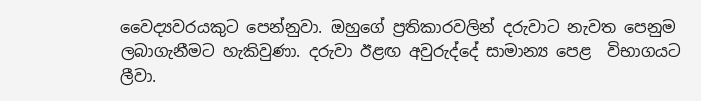වෛද්‍යවරයකුට පෙන්නුවා. ඔහුගේ ප්‍රතිකාරවලින් දරුවාට නැවත පෙනුම ලබාගැනීමට හැකිවුණා. දරුවා ඊළඟ අවුරුද්දේ සාමාන්‍ය පෙළ  විභාගයට ලීවා.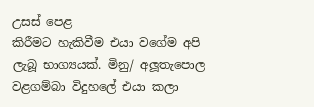උසස් පෙළ
කිරීමට හැකිවීම එයා වගේම අපි ලැබූ භාග්‍යයක්. මිනු/ අලූතැපොල වළගම්බා විදුහලේ එයා කලා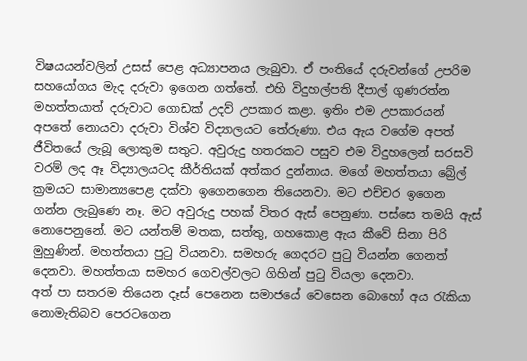විෂයයන්වලින් උසස් පෙළ අධ්‍යාපනය ලැබුවා. ඒ පංතියේ දරුවන්ගේ උපරිම සහයෝගය මැද දරුවා ඉගෙන ගත්තේ. එහි විදුහල්පති දීපාල් ගුණරත්න මහත්තයාත් දරුවාට ගොඩක් උදව් උපකාර කළා. ඉතිං එම උපකාරයන් අපතේ නොයවා දරුවා විශ්ව විද්‍යාලයට තේරුණා. එය ඇය වගේම අපත් ජීවිතයේ ලැබූ ලොකුම සතුට. අවුරුදු හතරකට පසුව එම විදුහලෙන් සරසවි වරම් ලද ඈ විද්‍යාලයටද කීර්තියක් අත්කර දුන්නාය. මගේ මහත්තයා බ්‍රේල් ක්‍රමයට සාමාන්‍යපෙළ දක්වා ඉගෙනගෙන තියෙනවා. මට එච්චර ඉගෙන ගන්න ලැබුණෙ නෑ. මට අවුරුදු පහක් විතර ඇස් පෙනුණා. පස්සෙ තමයි ඇස් නොපෙනුනේ. මට යන්තම් මතක, සත්තු, ගහකොළ ඇය කීවේ සිනා පිරි මුහුණින්. මහත්තයා පුටු වියනවා. සමහරු ගෙදරට පුටු වියන්න ගෙනත් දෙනවා. මහත්තයා සමහර ගෙවල්වලට ගිහින් පුටු වියලා දෙනවා.
අත් පා සතරම තියෙන දෑස් පෙනෙන සමාජයේ වෙසෙන බොහෝ අය රැකියා නොමැතිබව පෙරටගෙන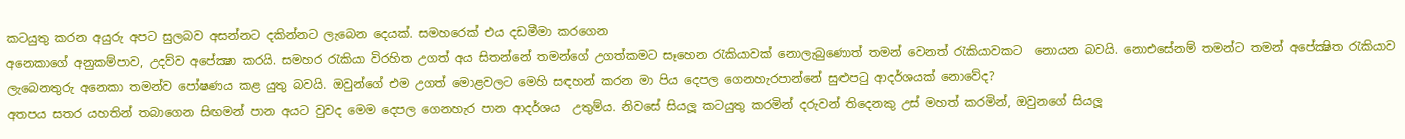කටයුතු කරන අයුරු අපට සුලබව අසන්නට දකින්නට ලැබෙන දෙයක්. සමහරෙක් එය දඩමීමා කරගෙන
අනෙකාගේ අනුකම්පාව, උදව්ව අපේක්‍ෂා කරයි. සමහර රැකියා විරහිත උගත් අය සිතන්නේ තමන්ගේ උගත්කමට සෑහෙන රැකියාවක් නොලැබුණොත් තමන් වෙනත් රැකියාවකට  නොයන බවයි. නොඑසේනම් තමන්ට තමන් අපේක්‍ෂිත රැකියාව ලැබෙනතුරු අනෙකා තමන්ව පෝෂණය කළ යුතු බවයි. ඔවුන්ගේ එම උගත් මොළවලට මෙහි සඳහන් කරන මා පිය දෙපල ගෙනහැරපාන්නේ සුළුපටු ආදර්ශයක් නොවේද?
අතපය සතර යහතින් තබාගෙන සිඟමන් පාන අයට වුවද මෙම දෙපල ගෙනහැර පාන ආදර්ශය  උතුම්ය. නිවසේ සියලූ කටයුතු කරමින් දරුවන් තිදෙනකු උස් මහත් කරමින්, ඔවුනගේ සියලූ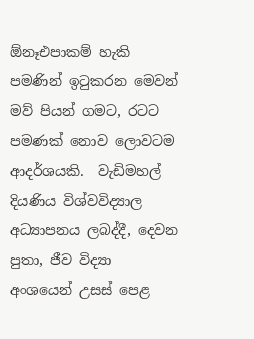ඕනෑඑපාකම් හැකි පමණින් ඉටුකරන මෙවන් මව් පියන් ගමට, රටට පමණක් නොව ලොවටම ආදර්ශයකි.  වැඩිමහල් දියණිය විශ්වවිද්‍යාල අධ්‍යාපනය ලබද්දී, දෙවන පුතා, ජීව විද්‍යා අංශයෙන් උසස් පෙළ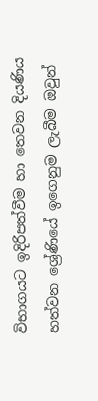විභාගයට ඉදිරිපත්වීම හා තෙවන දියණිය හත්වන ශ්‍රේණියේ ඉගෙනුම ලැබීම ඔවුන්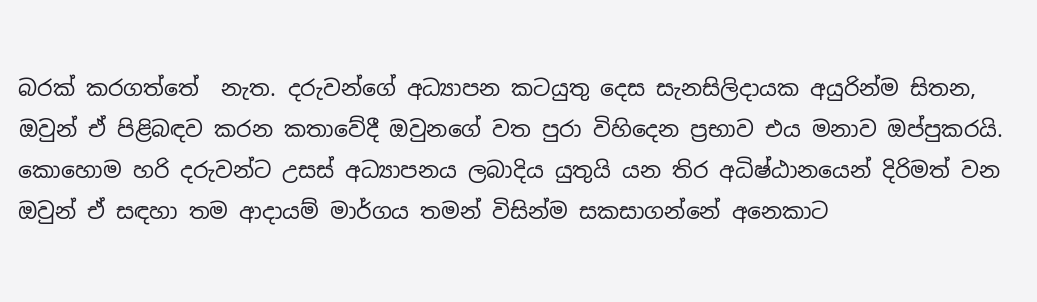බරක් කරගත්තේ  නැත. දරුවන්ගේ අධ්‍යාපන කටයුතු දෙස සැනසිලිදායක අයුරින්ම සිතන, ඔවුන් ඒ පිළිබඳව කරන කතාවේදී ඔවුනගේ වත පුරා විහිදෙන ප්‍රභාව එය මනාව ඔප්පුකරයි. කොහොම හරි දරුවන්ට උසස් අධ්‍යාපනය ලබාදිය යුතුයි යන තිර අධිෂ්ඨානයෙන් දිරිමත් වන ඔවුන් ඒ සඳහා තම ආදායම් මාර්ගය තමන් විසින්ම සකසාගන්නේ අනෙකාට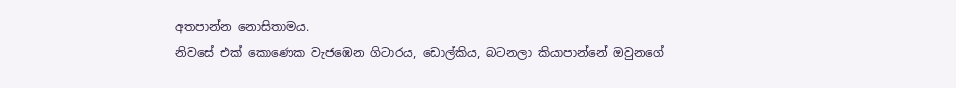අතපාන්න නොසිතාමය.
නිවසේ එක් කොණෙක වැජඹෙන ගිටාරය, ඩොල්කිය, බටනලා කියාපාන්නේ ඔවුනගේ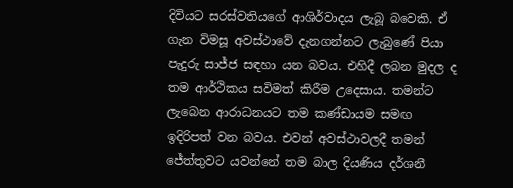දිවියට සරස්වතියගේ ආශිර්වාදය ලැබූ බවෙකි. ඒ ගැන විමසූ අවස්ථාවේ දැනගන්නට ලැබුණේ පියා පැදුරු සාජ්ජ සඳහා යන බවය. එහිදී ලබන මුදල ද තම ආර්ථිකය සවිමත් කිරීම උදෙසාය. තමන්ට ලැබෙන ආරාධනයට තම කණ්ඩායම සමඟ ඉදිරිපත් වන බවය. එවන් අවස්ථාවලදී තමන් ජේත්තුවට යවන්නේ තම බාල දියණිය දර්ශනී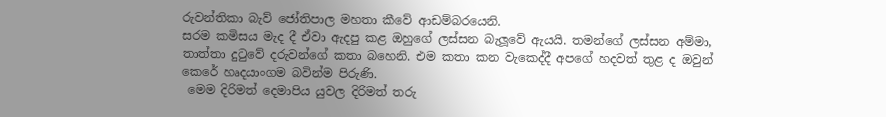රුවන්තිකා බැව් ජෝතිපාල මහතා කීවේ ආඩම්බරයෙනි.
සරම කමිසය මැද දී ඒවා ඇදපු කළ ඔහුගේ ලස්සන බැලූවේ ඇයයි. තමන්ගේ ලස්සන අම්මා, තාත්තා දුටුවේ දරුවන්ගේ කතා බහෙනි. එම කතා කන වැකෙද්දී අපගේ හදවත් තුළ ද ඔවුන් කෙරේ හෘදයාංගම බවින්ම පිරුණි.
 මෙම දිරිමත් දෙමාපිය යුවල දිරිමත් තරු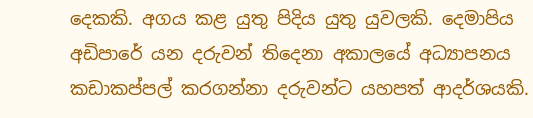දෙකකි. අගය කළ යුතු පිදිය යුතු යුවලකි. දෙමාපිය අඩිපාරේ යන දරුවන් තිදෙනා අකාලයේ අධ්‍යාපනය කඩාකප්පල් කරගන්නා දරුවන්ට යහපත් ආදර්ශයකි.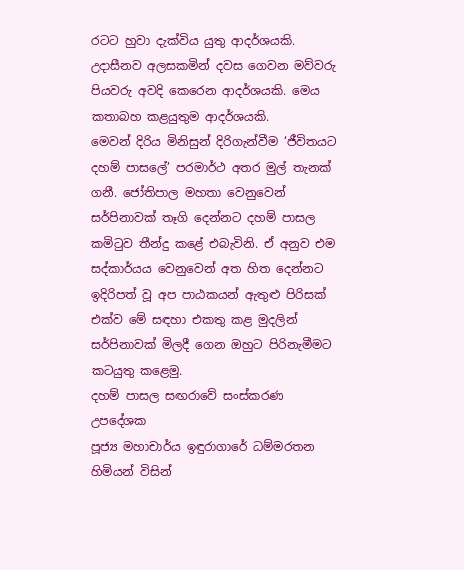රටට හුවා දැක්විය යුතු ආදර්ශයකි. උදාසීනව අලසකමින් දවස ගෙවන මව්වරු පියවරු අවදි කෙරෙන ආදර්ශයකි. මෙය කතාබහ කළයුතුම ආදර්ශයකි.
මෙවන් දිරිය මිනිසුන් දිරිගැන්වීම ‘ජීවිතයට දහම් පාසලේ’ පරමාර්ථ අතර මුල් තැනක් ගනී. ජෝතිපාල මහතා වෙනුවෙන් සර්පිනාවක් තෑගි දෙන්නට දහම් පාසල කමිටුව තීන්දු කළේ එබැවිනි. ඒ අනුව එම සද්කාර්යය වෙනුවෙන් අත හිත දෙන්නට ඉදිරිපත් වූ අප පාඨකයන් ඇතුළු පිරිසක් එක්ව මේ සඳහා එකතු කළ මුදලින් සර්පිනාවක් මිලදී ගෙන ඔහුට පිරිනැමීමට කටයුතු කළෙමු.
දහම් පාසල සඟරාවේ සංස්කරණ උපදේශක
පූජ්‍ය මහාචාර්ය ඉඳුරාගාරේ ධම්මරතන හිමියන් විසින්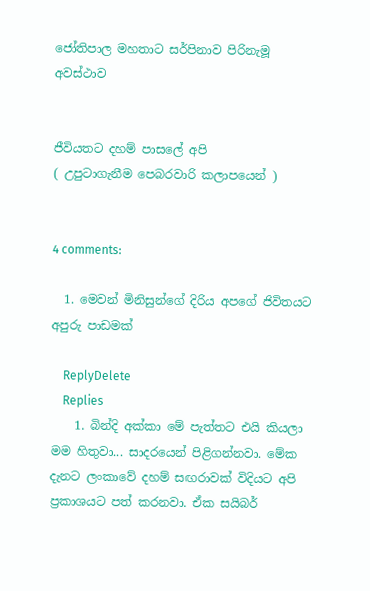ජෝතිපාල මහතාට සර්පිනාව පිරිනැමූ අවස්ථාව


ජීවියතට දහම් පාසලේ අපි
( උපුටාගැනීම පෙබරවාරි කලාපයෙන් )


4 comments:

  1. මෙවන් මිනිසුන්ගේ දිරිය අපගේ ජිවිතයට අපුරු පාඩමක්

    ReplyDelete
    Replies
    1. බින්දි අක්කා මේ පැත්තට එයි කියලා මම හිතුවා... සාදරයෙන් පිළිගන්නවා. මේක දැනට ලංකාවේ දහම් සඟරාවක් විදියට අපි ප්‍රකාශයට පත් කරනවා. ඒක සයිබර්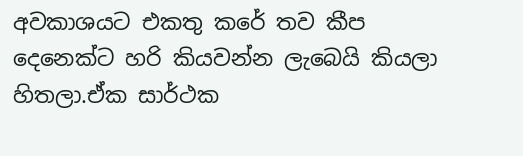අවකාශයට එකතු කරේ තව කීප දෙනෙක්ට හරි කියවන්න ලැබෙයි කියලා හිතලා.ඒක සාර්ථක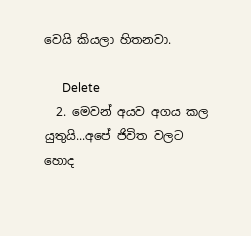වෙයි කියලා හිතනවා.

      Delete
  2. මෙවන් අයව අගය කල යුතුයි...අපේ ජිවිත වලට හොද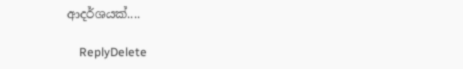ආදර්ශයක්....

    ReplyDelete